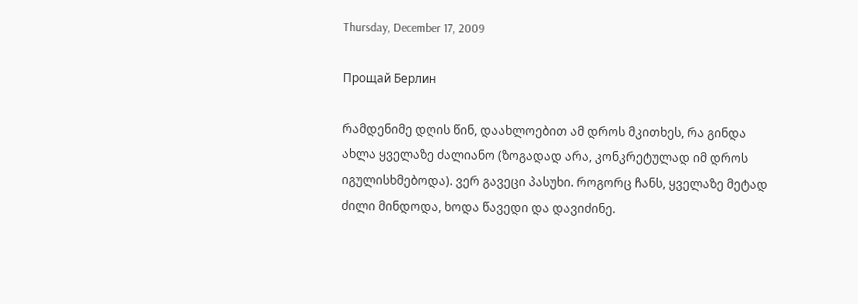Thursday, December 17, 2009

Прощай Берлин

რამდენიმე დღის წინ, დაახლოებით ამ დროს მკითხეს, რა გინდა ახლა ყველაზე ძალიანო (ზოგადად არა, კონკრეტულად იმ დროს იგულისხმებოდა). ვერ გავეცი პასუხი. როგორც ჩანს, ყველაზე მეტად ძილი მინდოდა, ხოდა წავედი და დავიძინე.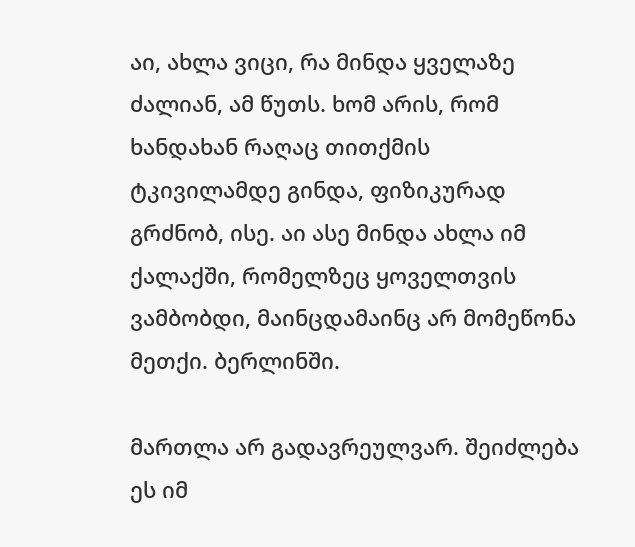აი, ახლა ვიცი, რა მინდა ყველაზე ძალიან, ამ წუთს. ხომ არის, რომ ხანდახან რაღაც თითქმის ტკივილამდე გინდა, ფიზიკურად გრძნობ, ისე. აი ასე მინდა ახლა იმ ქალაქში, რომელზეც ყოველთვის ვამბობდი, მაინცდამაინც არ მომეწონა მეთქი. ბერლინში.

მართლა არ გადავრეულვარ. შეიძლება ეს იმ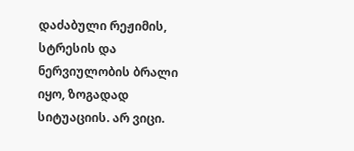დაძაბული რეჟიმის, სტრესის და ნერვიულობის ბრალი იყო, ზოგადად სიტუაციის. არ ვიცი.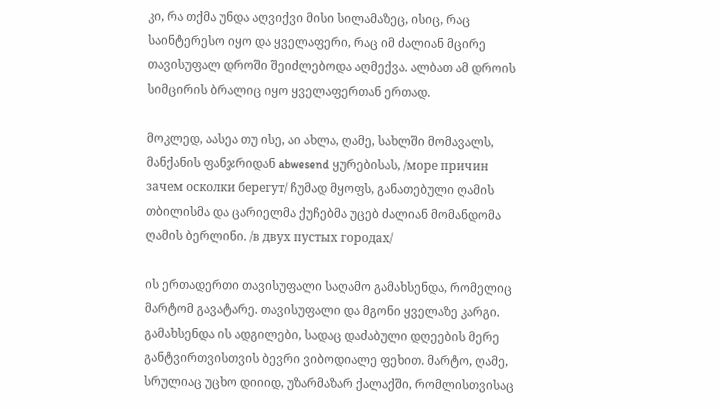კი, რა თქმა უნდა აღვიქვი მისი სილამაზეც, ისიც, რაც საინტერესო იყო და ყველაფერი, რაც იმ ძალიან მცირე თავისუფალ დროში შეიძლებოდა აღმექვა. ალბათ ამ დროის სიმცირის ბრალიც იყო ყველაფერთან ერთად.

მოკლედ, აასეა თუ ისე, აი ახლა, ღამე, სახლში მომავალს, მანქანის ფანჯრიდან abwesend ყურებისას, /море причин зачем осколки берегут/ ჩუმად მყოფს, განათებული ღამის თბილისმა და ცარიელმა ქუჩებმა უცებ ძალიან მომანდომა ღამის ბერლინი. /в двух пустых городах/

ის ერთადერთი თავისუფალი საღამო გამახსენდა, რომელიც მარტომ გავატარე. თავისუფალი და მგონი ყველაზე კარგი. გამახსენდა ის ადგილები, სადაც დაძაბული დღეების მერე განტვირთვისთვის ბევრი ვიბოდიალე ფეხით. მარტო, ღამე, სრულიაც უცხო დიიიდ, უზარმაზარ ქალაქში, რომლისთვისაც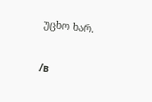უცხო ხარ.

/в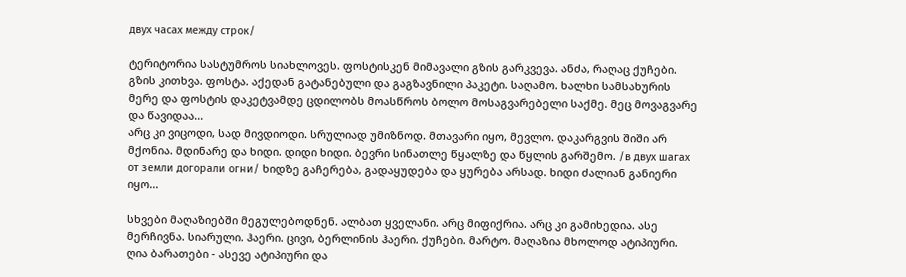двух часах между строк/

ტერიტორია სასტუმროს სიახლოვეს. ფოსტისკენ მიმავალი გზის გარკვევა. ანძა, რაღაც ქუჩები. გზის კითხვა. ფოსტა. აქედან გატანებული და გაგზავნილი პაკეტი. საღამო. ხალხი სამსახურის მერე და ფოსტის დაკეტვამდე ცდილობს მოასწროს ბოლო მოსაგვარებელი საქმე. მეც მოვაგვარე და წავიდაა...
არც კი ვიცოდი, სად მივდიოდი. სრულიად უმიზნოდ. მთავარი იყო, მევლო. დაკარგვის შიში არ მქონია. მდინარე და ხიდი. დიდი ხიდი. ბევრი სინათლე წყალზე და წყლის გარშემო. /в двух шагах от земли догорали огни/ ხიდზე გაჩერება, გადაყუდება და ყურება არსად. ხიდი ძალიან განიერი იყო...

სხვები მაღაზიებში მეგულებოდნენ. ალბათ ყველანი. არც მიფიქრია. არც კი გამიხედია. ასე მერჩივნა. სიარული. ჰაერი. ცივი, ბერლინის ჰაერი. ქუჩები. მარტო. მაღაზია მხოლოდ ატიპიური. ღია ბარათები - ასევე ატიპიური და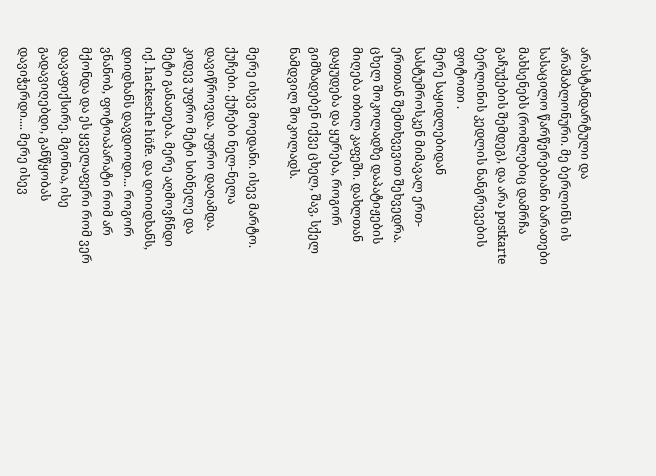არასტანდარტული და არაშაბლონური. მე ბერლინს ის სასაცილო წარწერებიანი ბარათები მახსენებს (რომლებიც დამრჩა გაჩუქების შემდეგ), და არა postkarte ბერლინის კედლის ნანგრევების ფოტოთი .
მერე საყიდლებიდან სასტუმროსკენ მიმავალ ერთ-ერთთან შემთხვევით შეხვედრა. ცხელ შოკოლადზე დაპატიჟების მიღება თბილ კაფეში. დახლთან დაყუდება და ყურება, როგორ გიმზადებენ იქვე ცხელ, შავ, სქელ ნამდვილ შოკოლადს.

მერე ისევ მოედანი. ისევ მარტო. ქუჩები. ქუჩები ნელ-ნელა დავიწროვდა. უფრო დაღამდა. კიდევ უფრო მეტი სიბნელე და მეტი განათება. მერე აღმოვჩნდი იქ. hackesche höfe. და დიიიდხანს, დიიდხანს დავდიოდი... როგორ ვნანობ, ფოტოაპარატი რომ არ მქონდა და ეს ყველაფერი რომ ვერ დავაფიქსირე. მგონია, ისე გადავიღებდი, განწყობას დავიჭერდი.... მერე ისევ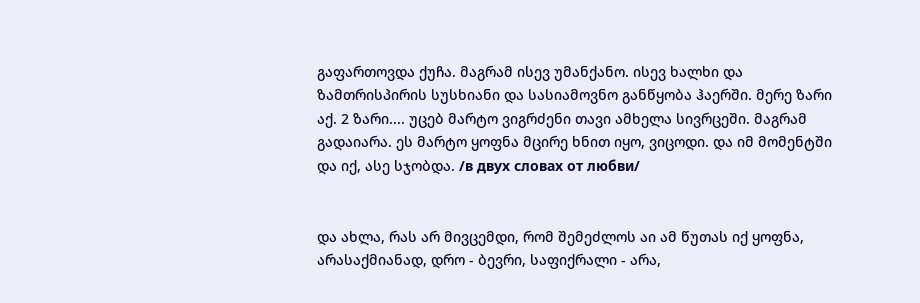გაფართოვდა ქუჩა. მაგრამ ისევ უმანქანო. ისევ ხალხი და ზამთრისპირის სუსხიანი და სასიამოვნო განწყობა ჰაერში. მერე ზარი აქ. 2 ზარი.... უცებ მარტო ვიგრძენი თავი ამხელა სივრცეში. მაგრამ გადაიარა. ეს მარტო ყოფნა მცირე ხნით იყო, ვიცოდი. და იმ მომენტში და იქ, ასე სჯობდა. /в двух словах от любви/


და ახლა, რას არ მივცემდი, რომ შემეძლოს აი ამ წუთას იქ ყოფნა, არასაქმიანად, დრო - ბევრი, საფიქრალი - არა,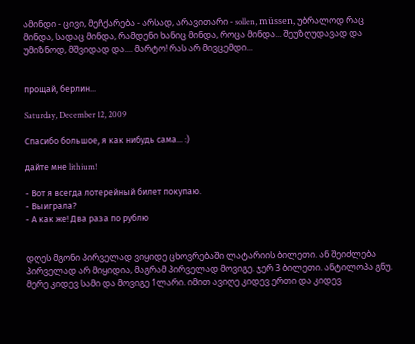ამინდი - ცივი, მეჩქარება - არსად, არავითარი - sollen, müssen, უბრალოდ რაც მინდა, სადაც მინდა, რამდენი ხანიც მინდა, როცა მინდა... შეუზღუდავად და უმიზნოდ, მშვიდად და.... მარტო! რას არ მივცემდი...


прощай, берлин...

Saturday, December 12, 2009

Спасибо большое, я как нибудь сама... :)

дайте мне lithium!

- Вот я всегда лотерейный билет покупаю.
- Выиграла?
- А как же! Два раза по рублю


დღეს მგონი პირველად ვიყიდე ცხოვრებაში ლატარიის ბილეთი. ან შეიძლება პირველად არ მიყიდია, მაგრამ პირველად მოვიგე. ჯერ 3 ბილეთი. ანტილოპა გნუ. მერე კიდევ სამი და მოვიგე 1ლარი. იმით ავიღე კიდევ ერთი და კიდევ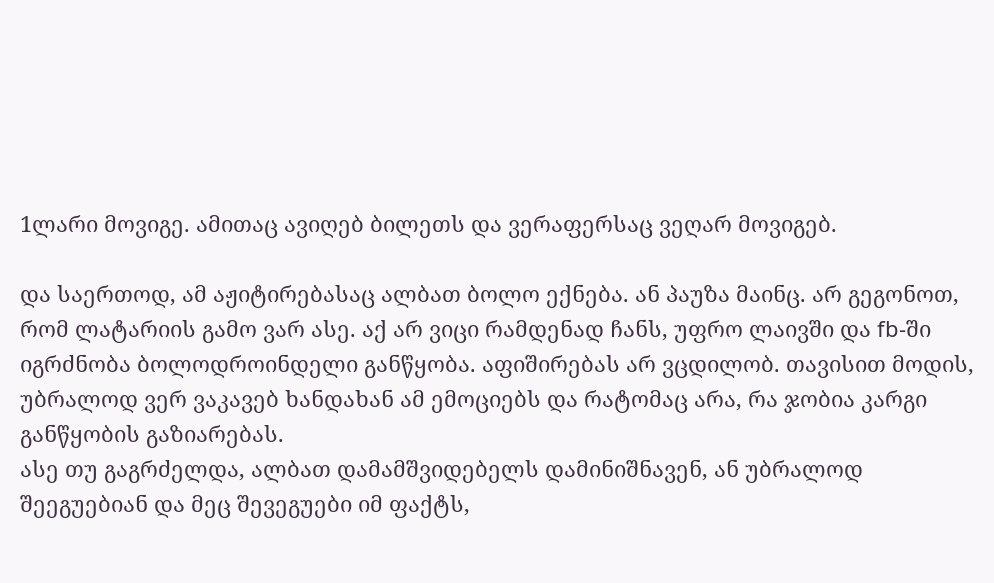1ლარი მოვიგე. ამითაც ავიღებ ბილეთს და ვერაფერსაც ვეღარ მოვიგებ.

და საერთოდ, ამ აჟიტირებასაც ალბათ ბოლო ექნება. ან პაუზა მაინც. არ გეგონოთ, რომ ლატარიის გამო ვარ ასე. აქ არ ვიცი რამდენად ჩანს, უფრო ლაივში და fb-ში იგრძნობა ბოლოდროინდელი განწყობა. აფიშირებას არ ვცდილობ. თავისით მოდის, უბრალოდ ვერ ვაკავებ ხანდახან ამ ემოციებს და რატომაც არა, რა ჯობია კარგი განწყობის გაზიარებას.
ასე თუ გაგრძელდა, ალბათ დამამშვიდებელს დამინიშნავენ, ან უბრალოდ შეეგუებიან და მეც შევეგუები იმ ფაქტს,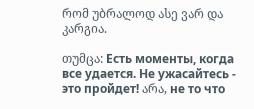რომ უბრალოდ ასე ვარ და კარგია.

თუმცა: Есть моменты, когда все удается. Не ужасайтесь - это пройдет! არა, не то что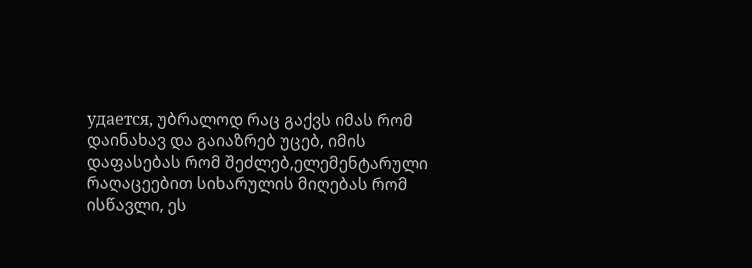удается, უბრალოდ რაც გაქვს იმას რომ დაინახავ და გაიაზრებ უცებ, იმის დაფასებას რომ შეძლებ,ელემენტარული რაღაცეებით სიხარულის მიღებას რომ ისწავლი, ეს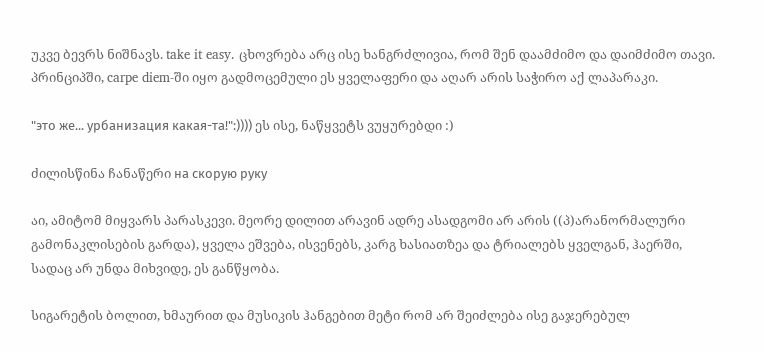უკვე ბევრს ნიშნავს. take it easy. ცხოვრება არც ისე ხანგრძლივია, რომ შენ დაამძიმო და დაიმძიმო თავი. პრინციპში, carpe diem-ში იყო გადმოცემული ეს ყველაფერი და აღარ არის საჭირო აქ ლაპარაკი.

"это же... урбанизация какая-та!":)))) ეს ისე, ნაწყვეტს ვუყურებდი :)

ძილისწინა ჩანაწერი на скорую руку

აი, ამიტომ მიყვარს პარასკევი. მეორე დილით არავინ ადრე ასადგომი არ არის ((პ)არანორმალური გამონაკლისების გარდა), ყველა ეშვება, ისვენებს, კარგ ხასიათზეა და ტრიალებს ყველგან, ჰაერში, სადაც არ უნდა მიხვიდე, ეს განწყობა.

სიგარეტის ბოლით, ხმაურით და მუსიკის ჰანგებით მეტი რომ არ შეიძლება ისე გაჯერებულ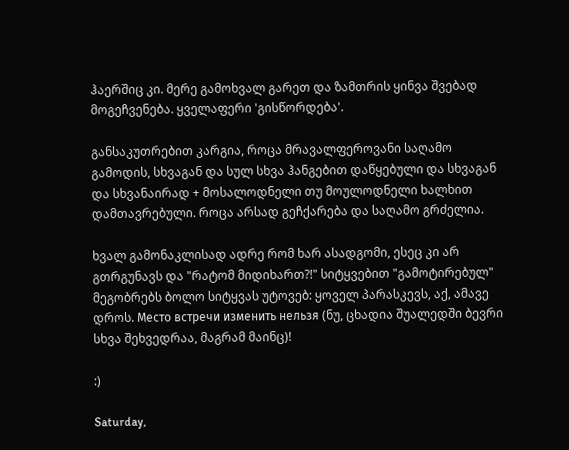ჰაერშიც კი. მერე გამოხვალ გარეთ და ზამთრის ყინვა შვებად მოგეჩვენება. ყველაფერი 'გისწორდება'.

განსაკუთრებით კარგია, როცა მრავალფეროვანი საღამო გამოდის, სხვაგან და სულ სხვა ჰანგებით დაწყებული და სხვაგან და სხვანაირად + მოსალოდნელი თუ მოულოდნელი ხალხით დამთავრებული. როცა არსად გეჩქარება და საღამო გრძელია.

ხვალ გამონაკლისად ადრე რომ ხარ ასადგომი, ესეც კი არ გთრგუნავს და "რატომ მიდიხართ?!" სიტყვებით "გამოტირებულ" მეგობრებს ბოლო სიტყვას უტოვებ: ყოველ პარასკევს, აქ, ამავე დროს. Место встречи изменить нельзя (ნუ, ცხადია შუალედში ბევრი სხვა შეხვედრაა, მაგრამ მაინც)!

:)

Saturday,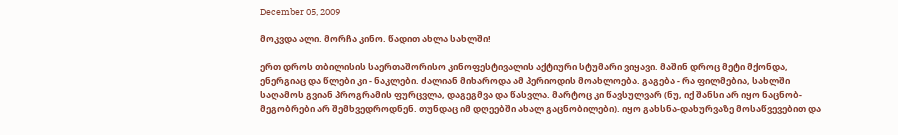December 05, 2009

მოკვდა ალი. მორჩა კინო. წადით ახლა სახლში!

ერთ დროს თბილისის საერთაშორისო კინოფესტივალის აქტიური სტუმარი ვიყავი. მაშინ დროც მეტი მქონდა, ენერგიაც და წლები კი - ნაკლები. ძალიან მიხაროდა ამ პერიოდის მოახლოება. გაგება - რა ფილმებია, სახლში საღამოს გვიან პროგრამის ფურცვლა, დაგეგმვა და წასვლა. მარტოც კი წავსულვარ (ნუ, იქ შანსი არ იყო ნაცნობ-მეგობრები არ შემხვედროდნენ. თუნდაც იმ დღეებში ახალ გაცნობილები). იყო გახსნა-დახურვაზე მოსაწვევებით და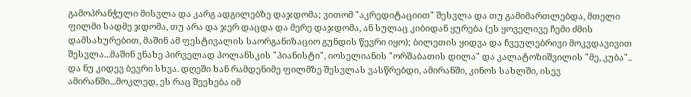გამოპრანჭული მისვლა და კარგ ადგილებზე დაჯდომა; ვითომ "აკრედიტაციით" შესვლა და თუ გამიმართლებდა, მთელი ფილმი სადმე ჯდომა, თუ არა და ჯერ დაცდა და მერე დაჯდომა, ან სულაც კიბიდან ყურება (ეს ყოველივე ჩემი ძმის დამსახურებით, მაშინ ამ ფესტივალის საორგანიზაციო გუნდის წევრი იყო); ბილეთის ყიდვა და ჩვეულებრივი მოკვდავივით შესვლა...მაშინ ვნახე პირველად პოლანსკის "პიანისტი", იოსელიანის "ორშაბათის დილა" და კალატოზიშვილის "მე, კუბა".. და ნუ კიდევ ბევრი სხვა. დღეში ხან რამდენიმე ფილმზე შესვლას ვასწრებდი, ამირანში, კინოს სახლში, ისევ ამირანში...მოკლედ, ეს რაც შეეხება იმ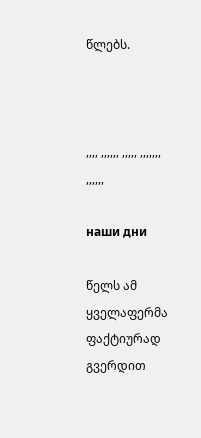წლებს.



,,,, ,,,,,, ,,,,, ,,,,,,, ,,,,,,

наши дни

წელს ამ ყველაფერმა ფაქტიურად გვერდით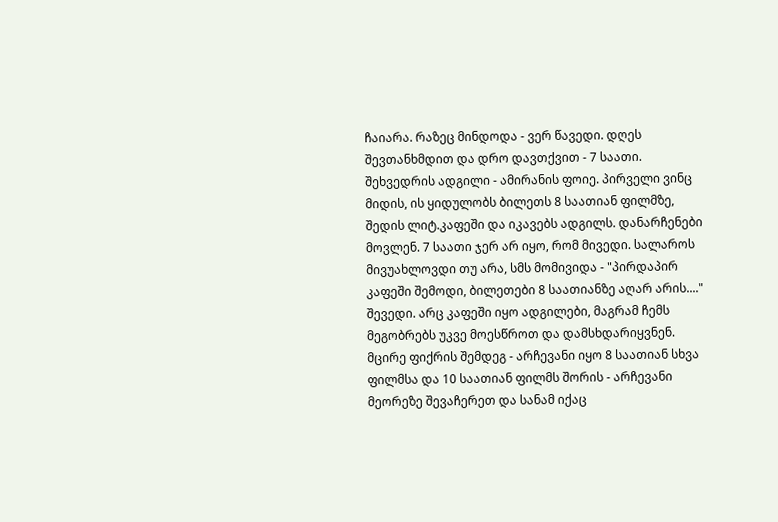ჩაიარა. რაზეც მინდოდა - ვერ წავედი. დღეს შევთანხმდით და დრო დავთქვით - 7 საათი. შეხვედრის ადგილი - ამირანის ფოიე. პირველი ვინც მიდის, ის ყიდულობს ბილეთს 8 საათიან ფილმზე, შედის ლიტ.კაფეში და იკავებს ადგილს. დანარჩენები მოვლენ. 7 საათი ჯერ არ იყო, რომ მივედი. სალაროს მივუახლოვდი თუ არა, სმს მომივიდა - "პირდაპირ კაფეში შემოდი, ბილეთები 8 საათიანზე აღარ არის...."
შევედი. არც კაფეში იყო ადგილები, მაგრამ ჩემს მეგობრებს უკვე მოესწროთ და დამსხდარიყვნენ. მცირე ფიქრის შემდეგ - არჩევანი იყო 8 საათიან სხვა ფილმსა და 10 საათიან ფილმს შორის - არჩევანი მეორეზე შევაჩერეთ და სანამ იქაც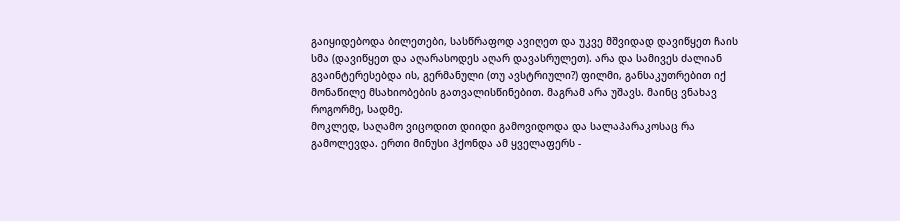გაიყიდებოდა ბილეთები, სასწრაფოდ ავიღეთ და უკვე მშვიდად დავიწყეთ ჩაის სმა (დავიწყეთ და აღარასოდეს აღარ დავასრულეთ). არა და სამივეს ძალიან გვაინტერესებდა ის, გერმანული (თუ ავსტრიული?) ფილმი, განსაკუთრებით იქ მონაწილე მსახიობების გათვალისწინებით. მაგრამ არა უშავს. მაინც ვნახავ როგორმე, სადმე.
მოკლედ, საღამო ვიცოდით დიიდი გამოვიდოდა და სალაპარაკოსაც რა გამოლევდა. ერთი მინუსი ჰქონდა ამ ყველაფერს -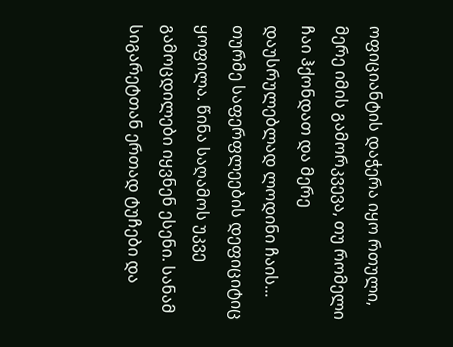ოფიციანტის დაჭერა იყო რთული, მერე იმის გამორკვევა, თუ რომელი ჩაი ჰქონდათ და მერე დაუსრულებლად ლოდინი ჩაის... თურმე საფერფლეების დეფიციტიც ყოფილა. წინა საღამოს უკვე გამოცდილები იყვნენ ესენი. სანამ სიგარეტთან ერთად ტუჩები და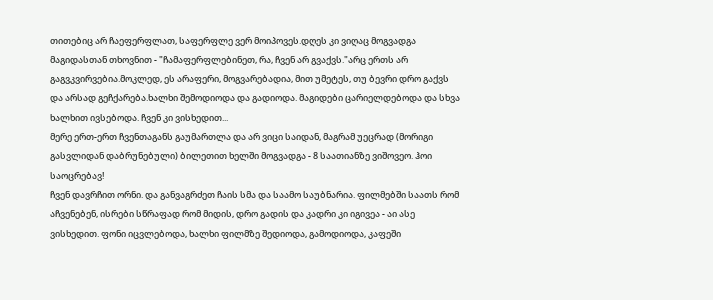თითებიც არ ჩაეფერფლათ, საფერფლე ვერ მოიპოვეს.დღეს კი ვიღაც მოგვადგა მაგიდასთან თხოვნით - "ჩამაფერფლებინეთ, რა, ჩვენ არ გვაქვს."არც ერთს არ გაგვკვირვებია.მოკლედ, ეს არაფერი, მოგვარებადია, მით უმეტეს, თუ ბევრი დრო გაქვს და არსად გეჩქარება.ხალხი შემოდიოდა და გადიოდა. მაგიდები ცარიელდებოდა და სხვა ხალხით ივსებოდა. ჩვენ კი ვისხედით...
მერე ერთ-ერთ ჩვენთაგანს გაუმართლა და არ ვიცი საიდან, მაგრამ უეცრად (მორიგი გასვლიდან დაბრუნებული) ბილეთით ხელში მოგვადგა - 8 საათიანზე ვიშოვეო. ჰოი საოცრებავ!
ჩვენ დავრჩით ორნი. და განვაგრძეთ ჩაის სმა და საამო საუბნარია. ფილმებში საათს რომ აჩვენებენ, ისრები სწრაფად რომ მიდის, დრო გადის და კადრი კი იგივეა - აი ასე ვისხედით. ფონი იცვლებოდა, ხალხი ფილმზე შედიოდა, გამოდიოდა, კაფეში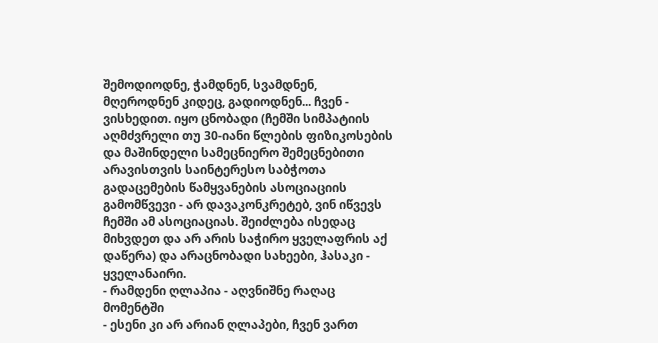შემოდიოდნე, ჭამდნენ, სვამდნენ, მღეროდნენ კიდეც, გადიოდნენ... ჩვენ - ვისხედით. იყო ცნობადი (ჩემში სიმპატიის აღმძვრელი თუ 30-იანი წლების ფიზიკოსების და მაშინდელი სამეცნიერო შემეცნებითი არავისთვის საინტერესო საბჭოთა გადაცემების წამყვანების ასოციაციის გამომწვევი - არ დავაკონკრეტებ, ვინ იწვევს ჩემში ამ ასოციაციას. შეიძლება ისედაც მიხვდეთ და არ არის საჭირო ყველაფრის აქ დაწერა) და არაცნობადი სახეები, ჰასაკი - ყველანაირი.
- რამდენი ღლაპია - აღვნიშნე რაღაც მომენტში
- ესენი კი არ არიან ღლაპები, ჩვენ ვართ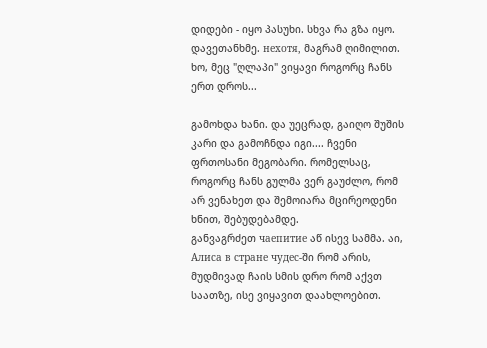დიდები - იყო პასუხი. სხვა რა გზა იყო. დავეთანხმე. нехотя, მაგრამ ღიმილით. ხო, მეც "ღლაპი" ვიყავი როგორც ჩანს ერთ დროს...

გამოხდა ხანი. და უეცრად, გაიღო შუშის კარი და გამოჩნდა იგი.... ჩვენი ფრთოსანი მეგობარი. რომელსაც, როგორც ჩანს გულმა ვერ გაუძლო, რომ არ ვენახეთ და შემოიარა მცირეოდენი ხნით, შებუდებამდე.
განვაგრძეთ чаепитие აწ ისევ სამმა. აი, Алиса в стране чудес-ში რომ არის, მუდმივად ჩაის სმის დრო რომ აქვთ საათზე, ისე ვიყავით დაახლოებით.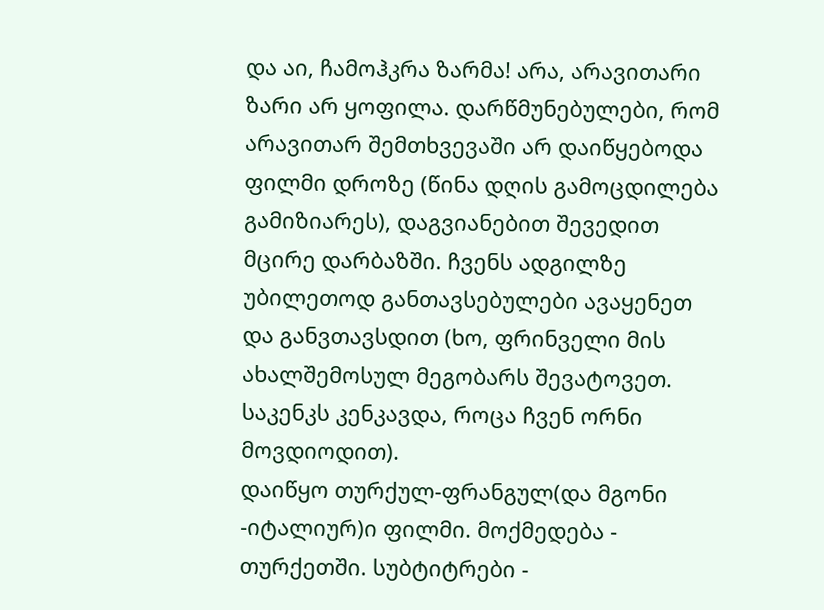და აი, ჩამოჰკრა ზარმა! არა, არავითარი ზარი არ ყოფილა. დარწმუნებულები, რომ არავითარ შემთხვევაში არ დაიწყებოდა ფილმი დროზე (წინა დღის გამოცდილება გამიზიარეს), დაგვიანებით შევედით მცირე დარბაზში. ჩვენს ადგილზე უბილეთოდ განთავსებულები ავაყენეთ და განვთავსდით (ხო, ფრინველი მის ახალშემოსულ მეგობარს შევატოვეთ. საკენკს კენკავდა, როცა ჩვენ ორნი მოვდიოდით).
დაიწყო თურქულ-ფრანგულ(და მგონი -იტალიურ)ი ფილმი. მოქმედება - თურქეთში. სუბტიტრები -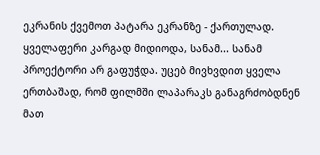ეკრანის ქვემოთ პატარა ეკრანზე - ქართულად. ყველაფერი კარგად მიდიოდა, სანამ... სანამ პროექტორი არ გაფუჭდა. უცებ მივხვდით ყველა ერთბაშად, რომ ფილმში ლაპარაკს განაგრძობდნენ მათ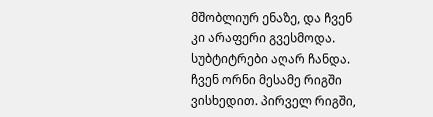მშობლიურ ენაზე, და ჩვენ კი არაფერი გვესმოდა. სუბტიტრები აღარ ჩანდა. ჩვენ ორნი მესამე რიგში ვისხედით. პირველ რიგში,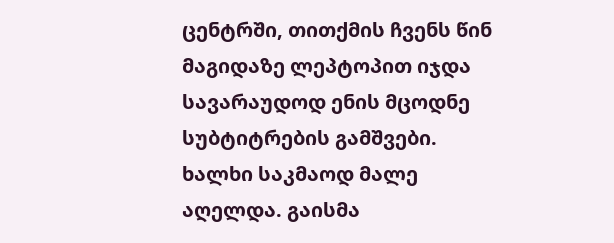ცენტრში, თითქმის ჩვენს წინ მაგიდაზე ლეპტოპით იჯდა სავარაუდოდ ენის მცოდნე სუბტიტრების გამშვები.
ხალხი საკმაოდ მალე აღელდა. გაისმა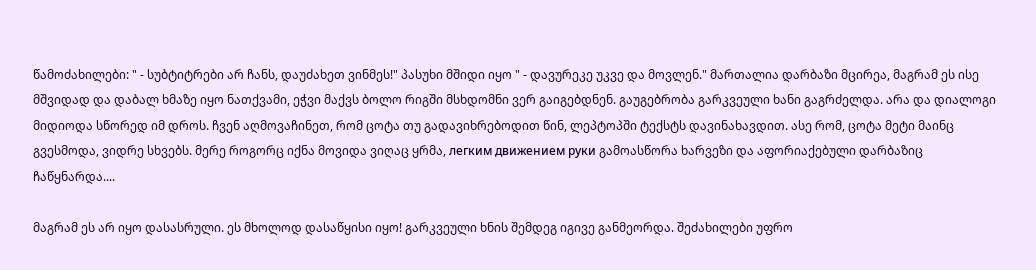წამოძახილები: " - სუბტიტრები არ ჩანს, დაუძახეთ ვინმეს!" პასუხი მშიდი იყო " - დავურეკე უკვე და მოვლენ." მართალია დარბაზი მცირეა, მაგრამ ეს ისე მშვიდად და დაბალ ხმაზე იყო ნათქვამი, ეჭვი მაქვს ბოლო რიგში მსხდომნი ვერ გაიგებდნენ. გაუგებრობა გარკვეული ხანი გაგრძელდა. არა და დიალოგი მიდიოდა სწორედ იმ დროს. ჩვენ აღმოვაჩინეთ, რომ ცოტა თუ გადავიხრებოდით წინ, ლეპტოპში ტექსტს დავინახავდით. ასე რომ, ცოტა მეტი მაინც გვესმოდა, ვიდრე სხვებს. მერე როგორც იქნა მოვიდა ვიღაც ყრმა, легким движением руки გამოასწორა ხარვეზი და აფორიაქებული დარბაზიც ჩაწყნარდა....

მაგრამ ეს არ იყო დასასრული. ეს მხოლოდ დასაწყისი იყო! გარკვეული ხნის შემდეგ იგივე განმეორდა. შეძახილები უფრო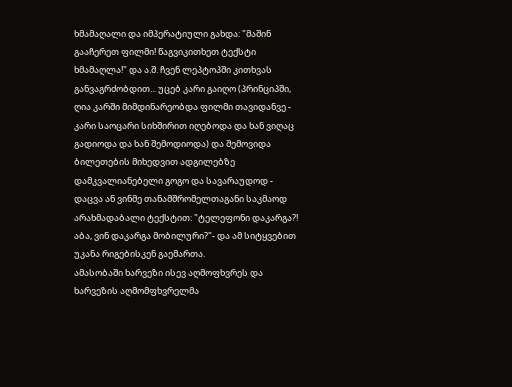ხმამაღალი და იმპერატიული გახდა: "მაშინ გააჩერეთ ფილმი! წაგვიკითხეთ ტექსტი ხმამაღლა!" და ა.შ. ჩვენ ლეპტოპში კითხვას განვაგრძობდით... უცებ კარი გაიღო (პრინციპში, ღია კარში მიმდინარეობდა ფილმი თავიდანვე - კარი საოცარი სიხშირით იღებოდა და ხან ვიღაც გადიოდა და ხან შემოდიოდა) და შემოვიდა ბილეთების მიხედვით ადგილებზე დამკვალიანებელი გოგო და სავარაუდოდ - დაცვა ან ვინმე თანამშრომელთაგანი საკმაოდ არახმადაბალი ტექსტით: "ტელეფონი დაკარგა?! აბა, ვინ დაკარგა მობილური?"- და ამ სიტყვებით უკანა რიგებისკენ გაემართა.
ამასობაში ხარვეზი ისევ აღმოფხვრეს და ხარვეზის აღმომფხვრელმა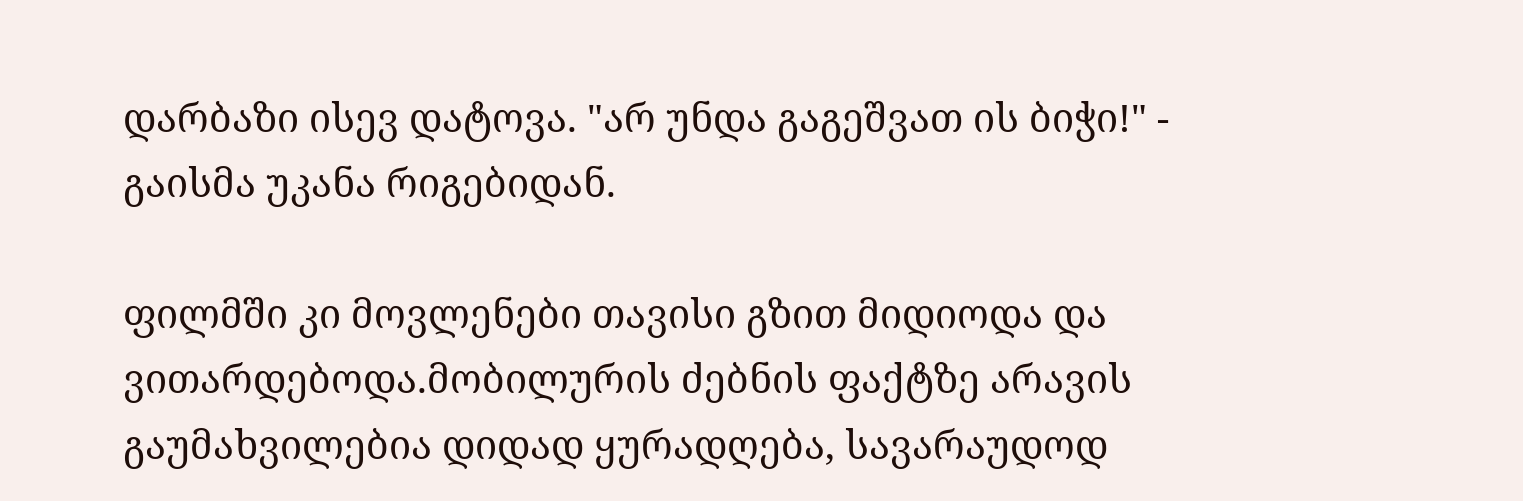დარბაზი ისევ დატოვა. "არ უნდა გაგეშვათ ის ბიჭი!" - გაისმა უკანა რიგებიდან.

ფილმში კი მოვლენები თავისი გზით მიდიოდა და ვითარდებოდა.მობილურის ძებნის ფაქტზე არავის გაუმახვილებია დიდად ყურადღება, სავარაუდოდ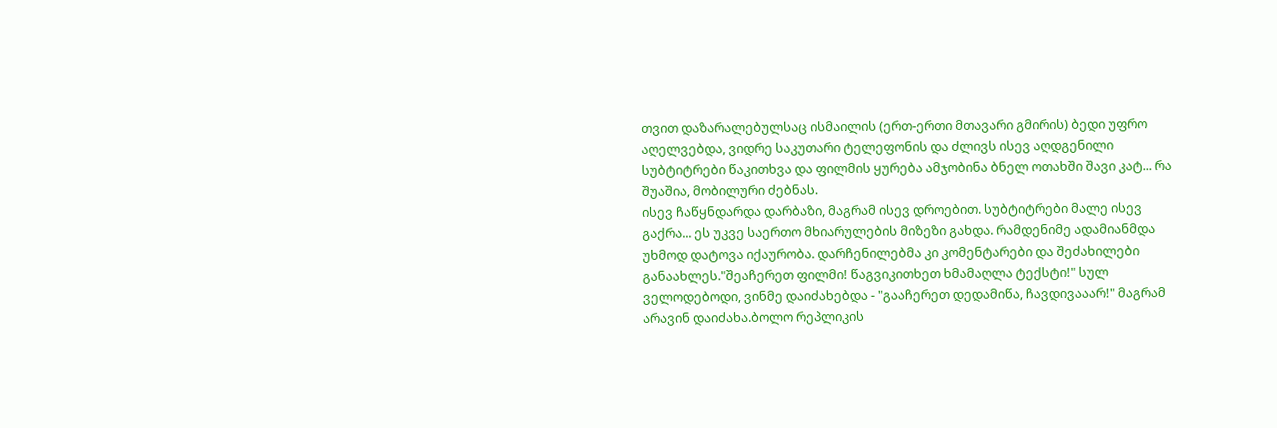თვით დაზარალებულსაც ისმაილის (ერთ-ერთი მთავარი გმირის) ბედი უფრო აღელვებდა, ვიდრე საკუთარი ტელეფონის და ძლივს ისევ აღდგენილი სუბტიტრები წაკითხვა და ფილმის ყურება ამჯობინა ბნელ ოთახში შავი კატ... რა შუაშია, მობილური ძებნას.
ისევ ჩაწყნდარდა დარბაზი, მაგრამ ისევ დროებით. სუბტიტრები მალე ისევ გაქრა... ეს უკვე საერთო მხიარულების მიზეზი გახდა. რამდენიმე ადამიანმდა უხმოდ დატოვა იქაურობა. დარჩენილებმა კი კომენტარები და შეძახილები განაახლეს."შეაჩერეთ ფილმი! წაგვიკითხეთ ხმამაღლა ტექსტი!" სულ ველოდებოდი, ვინმე დაიძახებდა - "გააჩერეთ დედამიწა, ჩავდივააარ!" მაგრამ არავინ დაიძახა.ბოლო რეპლიკის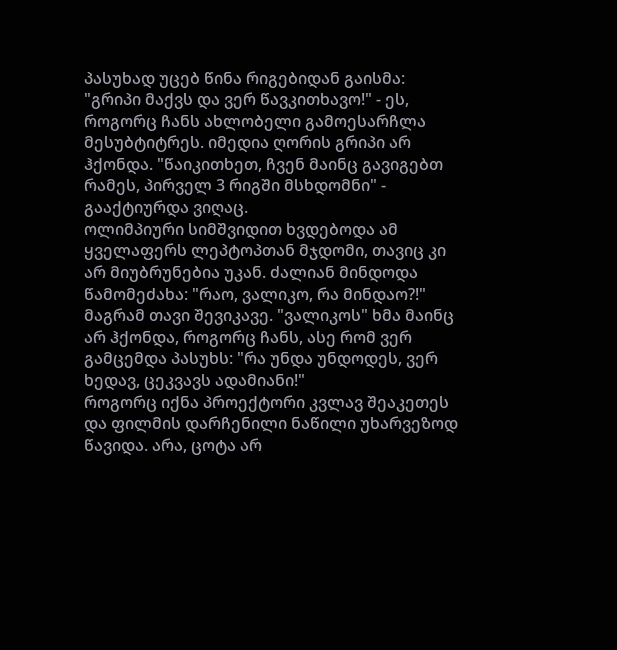პასუხად უცებ წინა რიგებიდან გაისმა: "გრიპი მაქვს და ვერ წავკითხავო!" - ეს, როგორც ჩანს ახლობელი გამოესარჩლა მესუბტიტრეს. იმედია ღორის გრიპი არ ჰქონდა. "წაიკითხეთ, ჩვენ მაინც გავიგებთ რამეს, პირველ 3 რიგში მსხდომნი" - გააქტიურდა ვიღაც.
ოლიმპიური სიმშვიდით ხვდებოდა ამ ყველაფერს ლეპტოპთან მჯდომი, თავიც კი არ მიუბრუნებია უკან. ძალიან მინდოდა წამომეძახა: "რაო, ვალიკო, რა მინდაო?!" მაგრამ თავი შევიკავე. "ვალიკოს" ხმა მაინც არ ჰქონდა, როგორც ჩანს, ასე რომ ვერ გამცემდა პასუხს: "რა უნდა უნდოდეს, ვერ ხედავ, ცეკვავს ადამიანი!"
როგორც იქნა პროექტორი კვლავ შეაკეთეს და ფილმის დარჩენილი ნაწილი უხარვეზოდ წავიდა. არა, ცოტა არ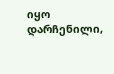იყო დარჩენილი,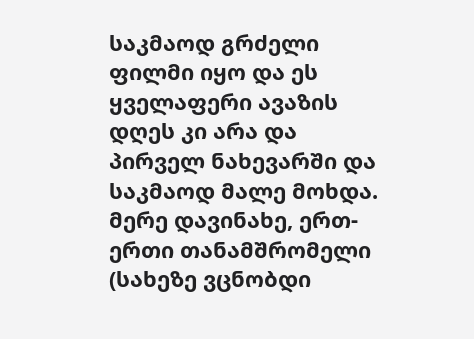საკმაოდ გრძელი ფილმი იყო და ეს ყველაფერი ავაზის დღეს კი არა და პირველ ნახევარში და საკმაოდ მალე მოხდა. მერე დავინახე, ერთ-ერთი თანამშრომელი (სახეზე ვცნობდი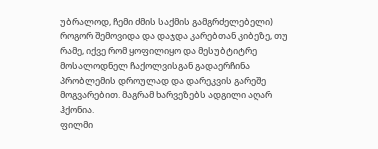უბრალოდ, ჩემი ძმის საქმის გამგრძელებელი) როგორ შემოვიდა და დაჯდა კარებთან კიბეზე, თუ რამე, იქვე რომ ყოფილიყო და მესუბტიტრე მოსალოდნელ ჩაქოლვისგან გადაერჩინა პრობლემის დროულად და დარეკვის გარეშე მოგვარებით. მაგრამ ხარვეზებს ადგილი აღარ ჰქონია.
ფილმი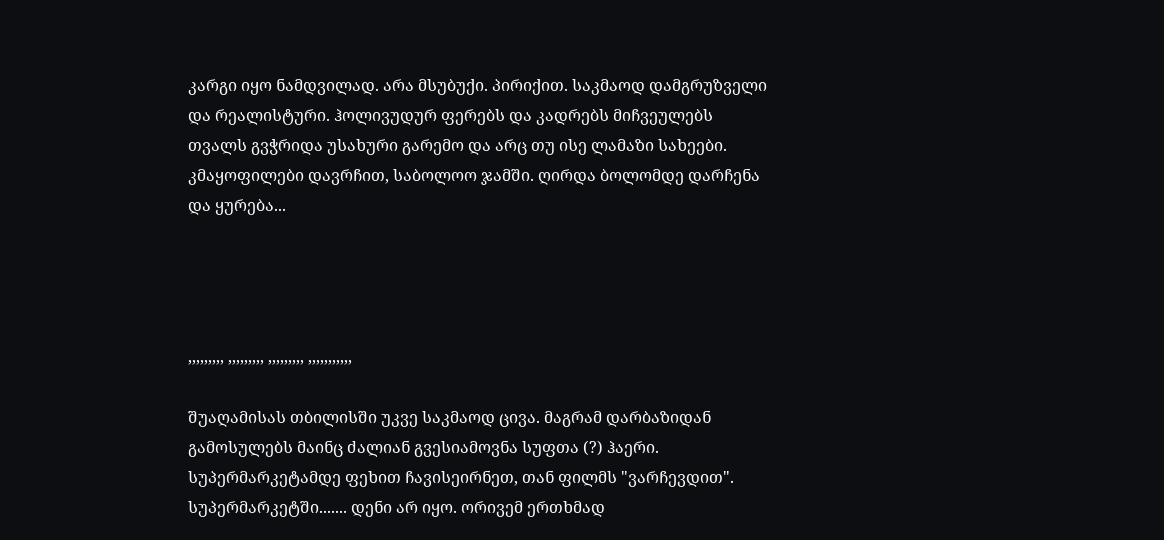კარგი იყო ნამდვილად. არა მსუბუქი. პირიქით. საკმაოდ დამგრუზველი და რეალისტური. ჰოლივუდურ ფერებს და კადრებს მიჩვეულებს თვალს გვჭრიდა უსახური გარემო და არც თუ ისე ლამაზი სახეები. კმაყოფილები დავრჩით, საბოლოო ჯამში. ღირდა ბოლომდე დარჩენა და ყურება...




,,,,,,,,, ,,,,,,,,, ,,,,,,,,, ,,,,,,,,,,,

შუაღამისას თბილისში უკვე საკმაოდ ცივა. მაგრამ დარბაზიდან გამოსულებს მაინც ძალიან გვესიამოვნა სუფთა (?) ჰაერი. სუპერმარკეტამდე ფეხით ჩავისეირნეთ, თან ფილმს "ვარჩევდით". სუპერმარკეტში....... დენი არ იყო. ორივემ ერთხმად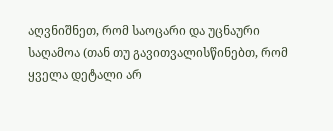აღვნიშნეთ, რომ საოცარი და უცნაური საღამოა (თან თუ გავითვალისწინებთ, რომ ყველა დეტალი არ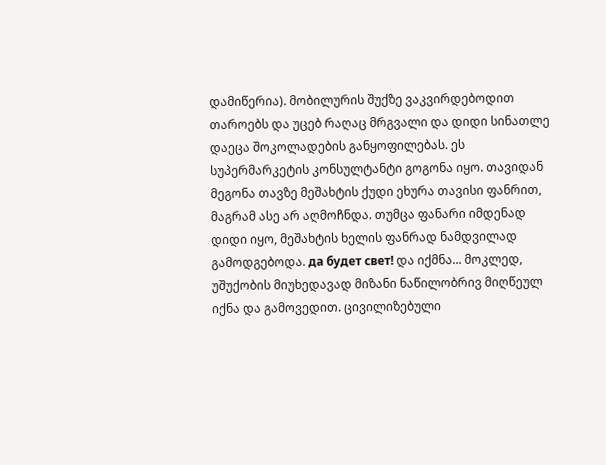დამიწერია). მობილურის შუქზე ვაკვირდებოდით თაროებს და უცებ რაღაც მრგვალი და დიდი სინათლე დაეცა შოკოლადების განყოფილებას. ეს სუპერმარკეტის კონსულტანტი გოგონა იყო. თავიდან მეგონა თავზე მეშახტის ქუდი ეხურა თავისი ფანრით, მაგრამ ასე არ აღმოჩნდა. თუმცა ფანარი იმდენად დიდი იყო, მეშახტის ხელის ფანრად ნამდვილად გამოდგებოდა. да будет свет! და იქმნა... მოკლედ, უშუქობის მიუხედავად მიზანი ნაწილობრივ მიღწეულ იქნა და გამოვედით. ცივილიზებული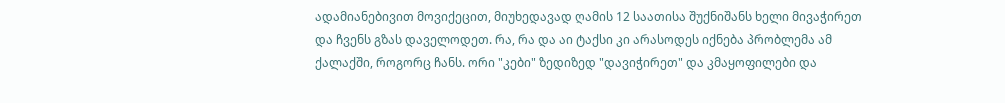ადამიანებივით მოვიქეცით, მიუხედავად ღამის 12 საათისა შუქნიშანს ხელი მივაჭირეთ და ჩვენს გზას დაველოდეთ. რა, რა და აი ტაქსი კი არასოდეს იქნება პრობლემა ამ ქალაქში, როგორც ჩანს. ორი "კები" ზედიზედ "დავიჭირეთ" და კმაყოფილები და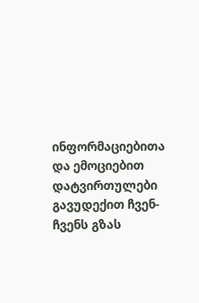ინფორმაციებითა და ემოციებით დატვირთულები გავუდექით ჩვენ-ჩვენს გზას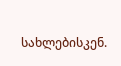სახლებისკენ.